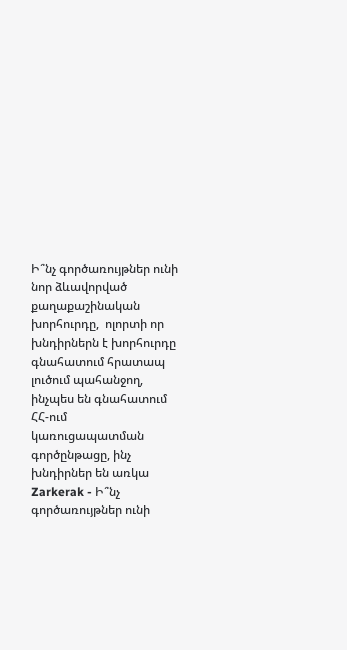Ի՞նչ գործառույթներ ունի նոր ձևավորված քաղաքաշինական խորհուրդը,  ոլորտի որ խնդիրներն է խորհուրդը գնահատում հրատապ լուծում պահանջող, ինչպես են գնահատում ՀՀ-ում կառուցապատման գործընթացը, ինչ խնդիրներ են առկա Zarkerak - Ի՞նչ գործառույթներ ունի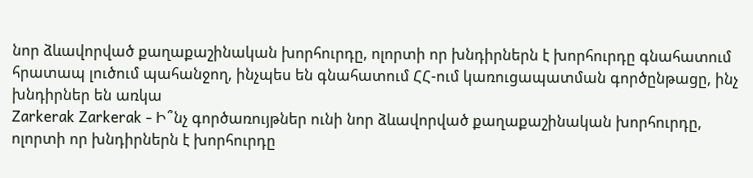նոր ձևավորված քաղաքաշինական խորհուրդը, ոլորտի որ խնդիրներն է խորհուրդը գնահատում հրատապ լուծում պահանջող, ինչպես են գնահատում ՀՀ-ում կառուցապատման գործընթացը, ինչ խնդիրներ են առկա
Zarkerak Zarkerak - Ի՞նչ գործառույթներ ունի նոր ձևավորված քաղաքաշինական խորհուրդը, ոլորտի որ խնդիրներն է խորհուրդը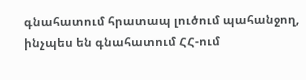գնահատում հրատապ լուծում պահանջող, ինչպես են գնահատում ՀՀ-ում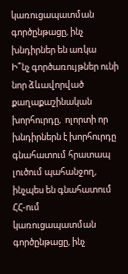կառուցապատման գործընթացը, ինչ խնդիրներ են առկա
Ի՞նչ գործառույթներ ունի նոր ձևավորված քաղաքաշինական խորհուրդը,  ոլորտի որ խնդիրներն է խորհուրդը գնահատում հրատապ լուծում պահանջող, ինչպես են գնահատում ՀՀ-ում կառուցապատման գործընթացը, ինչ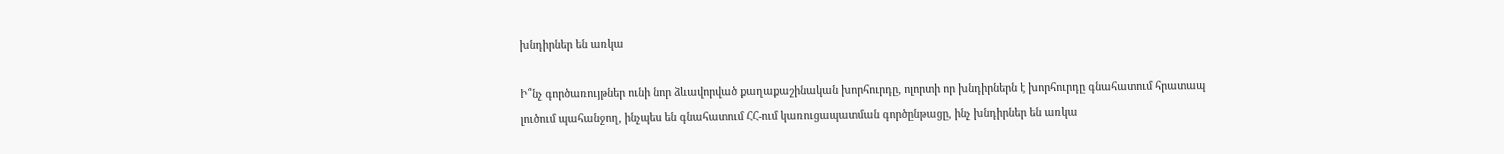խնդիրներ են առկա

Ի՞նչ գործառույթներ ունի նոր ձևավորված քաղաքաշինական խորհուրդը, ոլորտի որ խնդիրներն է խորհուրդը գնահատում հրատապ լուծում պահանջող, ինչպես են գնահատում ՀՀ-ում կառուցապատման գործընթացը, ինչ խնդիրներ են առկա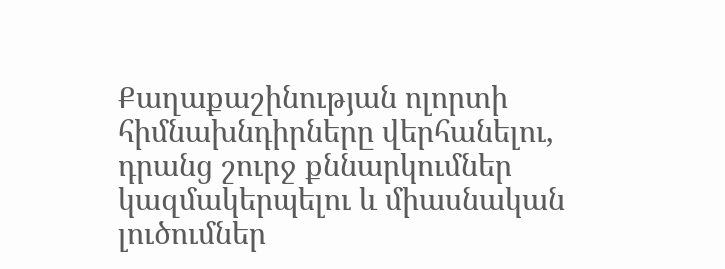Քաղաքաշինության ոլորտի հիմնախնդիրները վերհանելու, դրանց շուրջ քննարկումներ կազմակերպելու և միասնական լուծումներ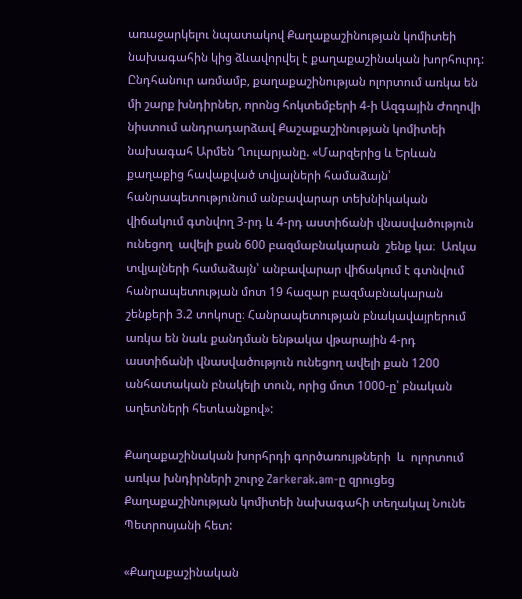առաջարկելու նպատակով Քաղաքաշինության կոմիտեի նախագահին կից ձևավորվել է քաղաքաշինական խորհուրդ: Ընդհանուր առմամբ, քաղաքաշինության ոլորտում առկա են մի շարք խնդիրներ, որոնց հոկտեմբերի 4-ի Ազգային Ժողովի նիստում անդրադարձավ Քաշաքաշինության կոմիտեի նախագահ Արմեն Ղուլարյանը. «Մարզերից և Երևան քաղաքից հավաքված տվյալների համաձայն՝ հանրապետությունում անբավարար տեխնիկական վիճակում գտնվող 3-րդ և 4-րդ աստիճանի վնասվածություն ունեցող  ավելի քան 600 բազմաբնակարան  շենք կա։  Առկա տվյալների համաձայն՝ անբավարար վիճակում է գտնվում հանրապետության մոտ 19 հազար բազմաբնակարան շենքերի 3.2 տոկոսը։ Հանրապետության բնակավայրերում առկա են նաև քանդման ենթակա վթարային 4-րդ աստիճանի վնասվածություն ունեցող ավելի քան 1200 անհատական բնակելի տուն, որից մոտ 1000-ը՝ բնական աղետների հետևանքով»:

Քաղաքաշինական խորհրդի գործառույթների  և  ոլորտում առկա խնդիրների շուրջ Zarkerak.am-ը զրուցեց Քաղաքաշինության կոմիտեի նախագահի տեղակալ Նունե Պետրոսյանի հետ:

«Քաղաքաշինական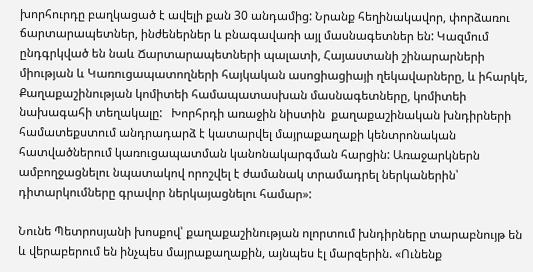խորհուրդը բաղկացած է ավելի քան 30 անդամից: Նրանք հեղինակավոր, փորձառու ճարտարապետներ, ինժեներներ և բնագավառի այլ մասնագետներ են: Կազմում ընդգրկված են նաև Ճարտարապետների պալատի, Հայաստանի շինարարների միության և Կառուցապատողների հայկական ասոցիացիայի ղեկավարները, և իհարկե, Քաղաքաշինության կոմիտեի համապատասխան մասնագետները, կոմիտեի նախագահի տեղակալը:   Խորհրդի առաջին նիստին  քաղաքաշինական խնդիրների համատեքստում անդրադարձ է կատարվել մայրաքաղաքի կենտրոնական հատվածներում կառուցապատման կանոնակարգման հարցին: Առաջարկներն ամբողջացնելու նպատակով որոշվել է ժամանակ տրամադրել ներկաներին՝ դիտարկումները գրավոր ներկայացնելու համար»:

Նունե Պետրոսյանի խոսքով՝ քաղաքաշինության ոլորտում խնդիրները տարաբնույթ են և վերաբերում են ինչպես մայրաքաղաքին, այնպես էլ մարզերին. «Ունենք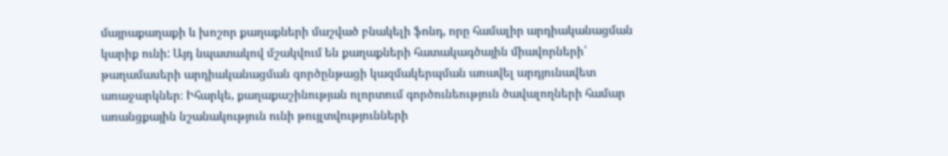մայրաքաղաքի և խոշոր քաղաքների մաշված բնակելի ֆոնդ, որը համալիր արդիականացման կարիք ունի: Այդ նպատակով մշակվում են քաղաքների հատակագծային միավորների՝ թաղամասերի արդիականացման գործընթացի կազմակերպման առավել արդյունավետ առաջարկներ։ Իհարկե, քաղաքաշինության ոլորտում գործունեություն ծավալողների համար առանցքային նշանակություն ունի թույլտվությունների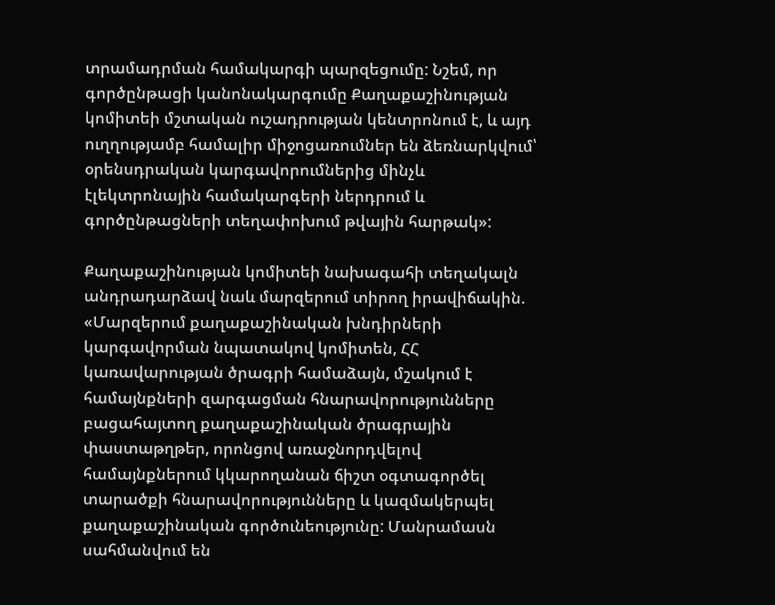տրամադրման համակարգի պարզեցումը: Նշեմ, որ գործընթացի կանոնակարգումը Քաղաքաշինության կոմիտեի մշտական ուշադրության կենտրոնում է, և այդ ուղղությամբ համալիր միջոցառումներ են ձեռնարկվում՝ օրենսդրական կարգավորումներից մինչև էլեկտրոնային համակարգերի ներդրում և գործընթացների տեղափոխում թվային հարթակ»:

Քաղաքաշինության կոմիտեի նախագահի տեղակալն անդրադարձավ նաև մարզերում տիրող իրավիճակին. «Մարզերում քաղաքաշինական խնդիրների կարգավորման նպատակով կոմիտեն, ՀՀ կառավարության ծրագրի համաձայն, մշակում է համայնքների զարգացման հնարավորությունները բացահայտող քաղաքաշինական ծրագրային փաստաթղթեր, որոնցով առաջնորդվելով համայնքներում կկարողանան ճիշտ օգտագործել տարածքի հնարավորությունները և կազմակերպել քաղաքաշինական գործունեությունը: Մանրամասն սահմանվում են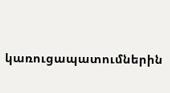կառուցապատումներին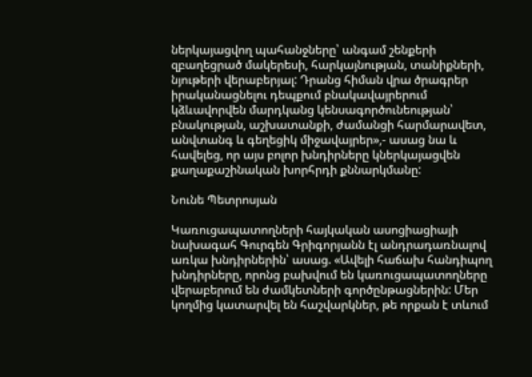ներկայացվող պահանջները՝ անգամ շենքերի զբաղեցրած մակերեսի, հարկայնության, տանիքների, նյութերի վերաբերյալ: Դրանց հիման վրա ծրագրեր իրականացնելու դեպքում բնակավայրերում կձևավորվեն մարդկանց կենսագործունեության՝ բնակության, աշխատանքի, ժամանցի հարմարավետ, անվտանգ և գեղեցիկ միջավայրեր»,- ասաց նա և հավելեց, որ այս բոլոր խնդիրները կներկայացվեն քաղաքաշինական խորհրդի քննարկմանը:

Նունե Պետրոսյան

Կառուցապատողների հայկական ասոցիացիայի նախագահ Գուրգեն Գրիգորյանն էլ անդրադառնալով առկա խնդիրներին՝ ասաց. «Ավելի հաճախ հանդիպող խնդիրները, որոնց բախվում են կառուցապատողները վերաբերում են ժամկետների գործընթացներին: Մեր կողմից կատարվել են հաշվարկներ, թե որքան է տևում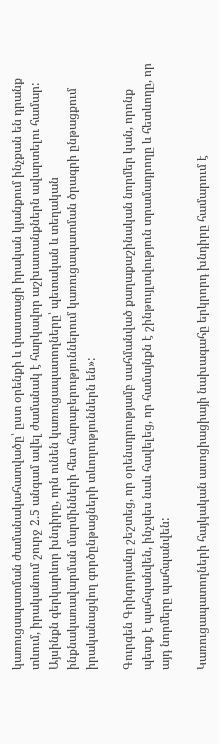կառուցապատման ժամանակահատվածը՝ ըստ օրենքի և փաստացի իրական կյանքում ինչքան են դրանք տևում, իրականում շուրջ 2.5 անգամ ավել ժամանակ է հարկավոր աշխատանքներն ավարտելու համար: Այսինքն գերկարևոր խնդիրը, որն ունեն կառուցապատողները՝ պետական և տեղական ինքնակառավարման մարմինների հետ հարաբերություններում կառուցապատման ծրագրի ընթացքում իրականացվող գործընթացների տևողություններն են»:

Գուրգեն Գրիգորյանը շեշտեց, որ օրենսդրությամբ սահմանված քաղաքաշինական նորմեր կան, որոնք պետք է պահպանվեն, ինչպես նաև հավելեց, որ համայնքն է շինթույլտվություն տրամադրողը և հետևողը, որ այդ նորմերը պահպանվեն:

Կառուցապատողների հայկական ասոցիացիայի նախագահը երկրորդ խնդիրը համարում է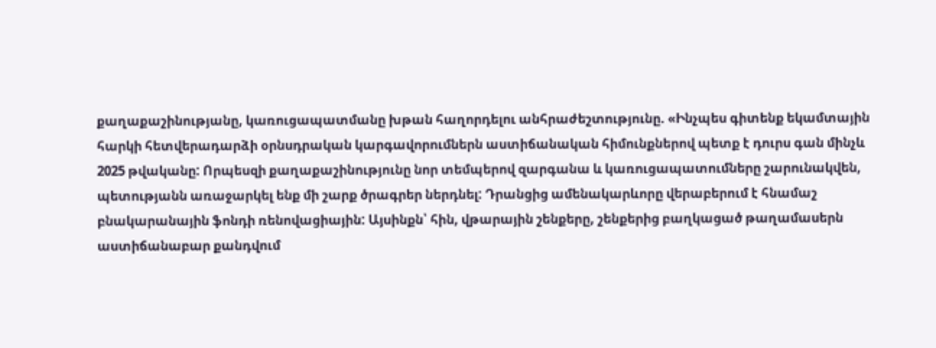քաղաքաշինությանը, կառուցապատմանը խթան հաղորդելու անհրաժեշտությունը. «Ինչպես գիտենք եկամտային հարկի հետվերադարձի օրնսդրական կարգավորումներն աստիճանական հիմունքներով պետք է դուրս գան մինչև 2025 թվականը: Որպեսզի քաղաքաշինությունը նոր տեմպերով զարգանա և կառուցապատումները շարունակվեն, պետությանն առաջարկել ենք մի շարք ծրագրեր ներդնել: Դրանցից ամենակարևորը վերաբերում է հնամաշ բնակարանային ֆոնդի ռենովացիային: Այսինքն՝ հին, վթարային շենքերը, շենքերից բաղկացած թաղամասերն աստիճանաբար քանդվում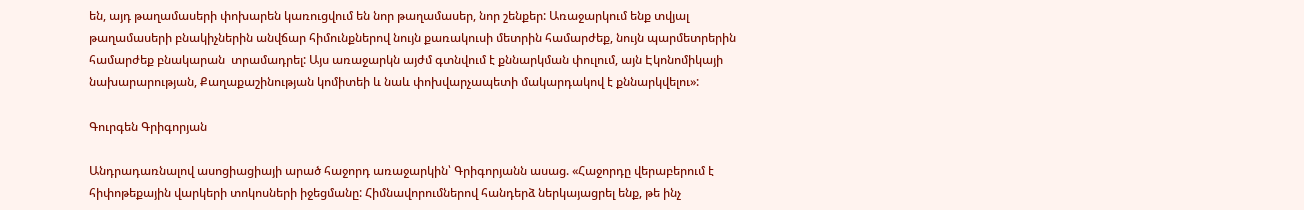են, այդ թաղամասերի փոխարեն կառուցվում են նոր թաղամասեր, նոր շենքեր: Առաջարկում ենք տվյալ թաղամասերի բնակիչներին անվճար հիմունքներով նույն քառակուսի մետրին համարժեք, նույն պարմետրերին համարժեք բնակարան  տրամադրել: Այս առաջարկն այժմ գտնվում է քննարկման փուլում, այն Էկոնոմիկայի նախարարության, Քաղաքաշինության կոմիտեի և նաև փոխվարչապետի մակարդակով է քննարկվելու»:

Գուրգեն Գրիգորյան

Անդրադառնալով ասոցիացիայի արած հաջորդ առաջարկին՝ Գրիգորյանն ասաց. «Հաջորդը վերաբերում է հիփոթեքային վարկերի տոկոսների իջեցմանը: Հիմնավորումներով հանդերձ ներկայացրել ենք, թե ինչ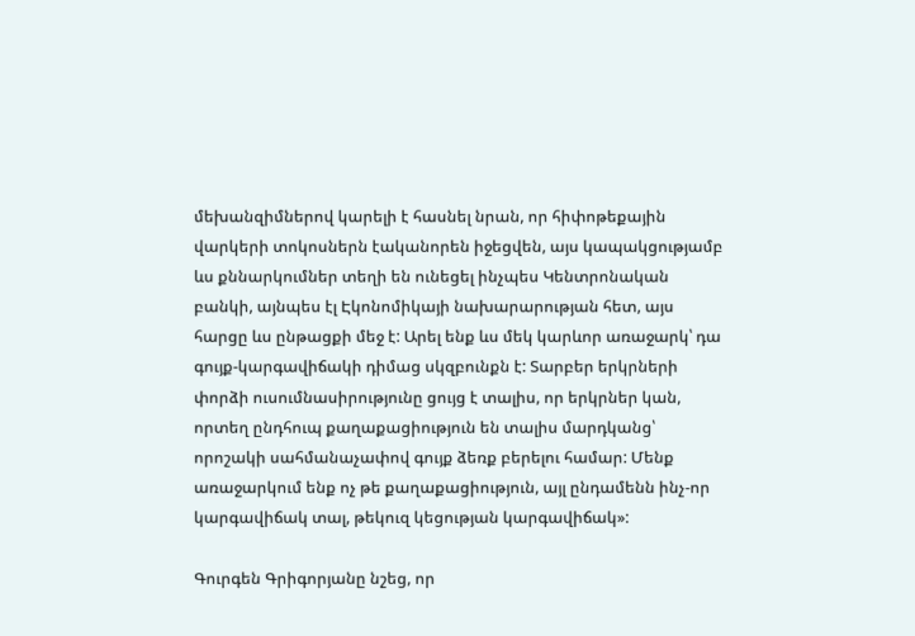մեխանզիմներով կարելի է հասնել նրան, որ հիփոթեքային վարկերի տոկոսներն էականորեն իջեցվեն, այս կապակցությամբ ևս քննարկումներ տեղի են ունեցել ինչպես Կենտրոնական բանկի, այնպես էլ Էկոնոմիկայի նախարարության հետ, այս հարցը ևս ընթացքի մեջ է: Արել ենք ևս մեկ կարևոր առաջարկ՝ դա գույք-կարգավիճակի դիմաց սկզբունքն է: Տարբեր երկրների փորձի ուսումնասիրությունը ցույց է տալիս, որ երկրներ կան, որտեղ ընդհուպ քաղաքացիություն են տալիս մարդկանց՝ որոշակի սահմանաչափով գույք ձեռք բերելու համար: Մենք առաջարկում ենք ոչ թե քաղաքացիություն, այլ ընդամենն ինչ-որ կարգավիճակ տալ, թեկուզ կեցության կարգավիճակ»:

Գուրգեն Գրիգորյանը նշեց, որ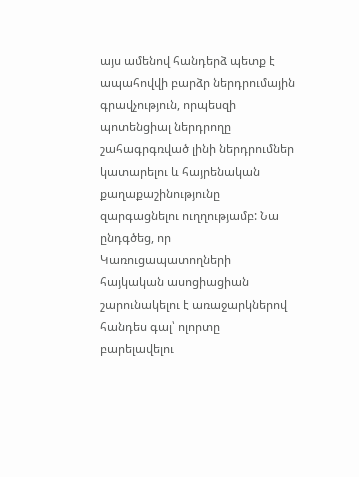այս ամենով հանդերձ պետք է  ապահովվի բարձր ներդրումային գրավչություն, որպեսզի պոտենցիալ ներդրողը շահագրգռված լինի ներդրումներ կատարելու և հայրենական քաղաքաշինությունը զարգացնելու ուղղությամբ: Նա ընդգծեց, որ Կառուցապատողների հայկական ասոցիացիան շարունակելու է առաջարկներով հանդես գալ՝ ոլորտը բարելավելու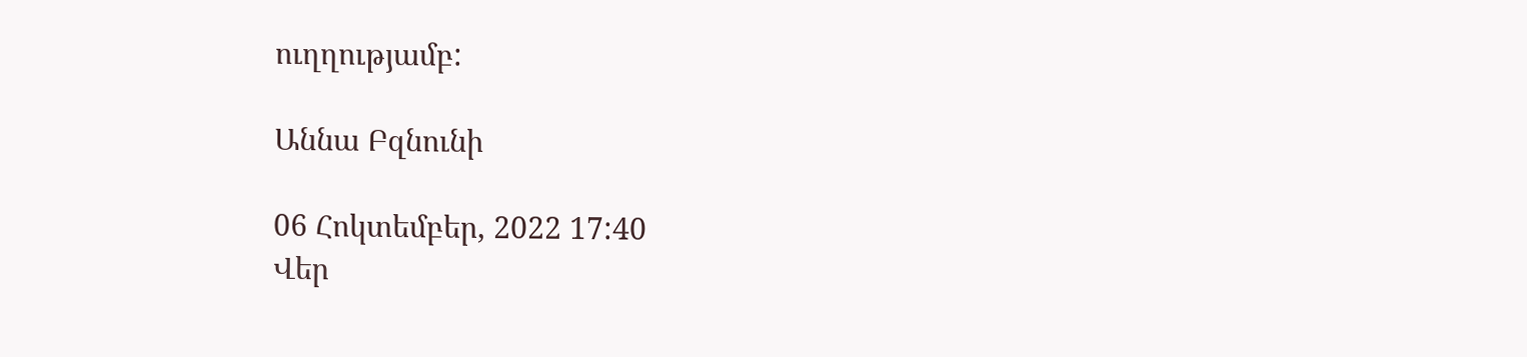ուղղությամբ:

Աննա Բզնունի

06 Հոկտեմբեր, 2022 17:40
Վեր